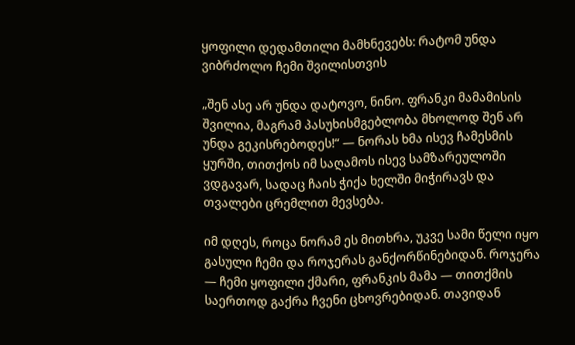ყოფილი დედამთილი მამხნევებს: რატომ უნდა ვიბრძოლო ჩემი შვილისთვის

„შენ ასე არ უნდა დატოვო, ნინო. ფრანკი მამამისის შვილია, მაგრამ პასუხისმგებლობა მხოლოდ შენ არ უნდა გეკისრებოდეს!“ — ნორას ხმა ისევ ჩამესმის ყურში, თითქოს იმ საღამოს ისევ სამზარეულოში ვდგავარ, სადაც ჩაის ჭიქა ხელში მიჭირავს და თვალები ცრემლით მევსება.

იმ დღეს, როცა ნორამ ეს მითხრა, უკვე სამი წელი იყო გასული ჩემი და როჯერას განქორწინებიდან. როჯერა — ჩემი ყოფილი ქმარი, ფრანკის მამა — თითქმის საერთოდ გაქრა ჩვენი ცხოვრებიდან. თავიდან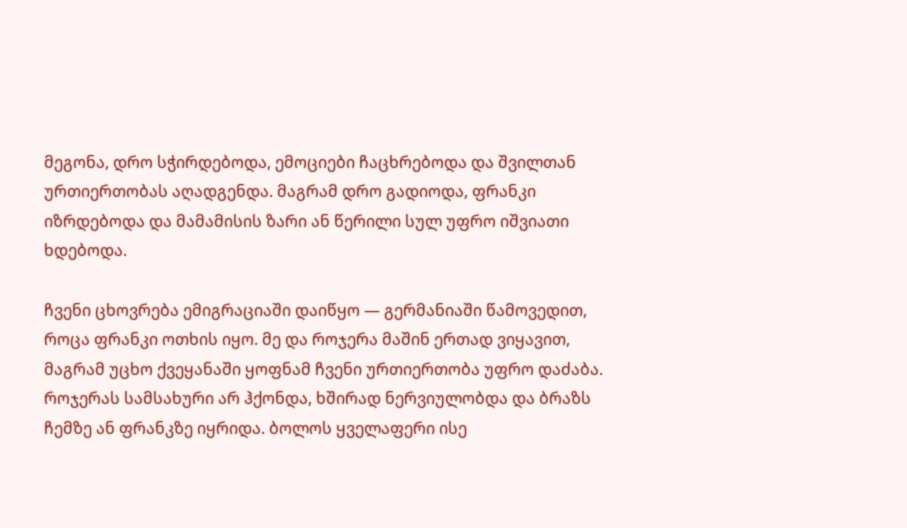მეგონა, დრო სჭირდებოდა, ემოციები ჩაცხრებოდა და შვილთან ურთიერთობას აღადგენდა. მაგრამ დრო გადიოდა, ფრანკი იზრდებოდა და მამამისის ზარი ან წერილი სულ უფრო იშვიათი ხდებოდა.

ჩვენი ცხოვრება ემიგრაციაში დაიწყო — გერმანიაში წამოვედით, როცა ფრანკი ოთხის იყო. მე და როჯერა მაშინ ერთად ვიყავით, მაგრამ უცხო ქვეყანაში ყოფნამ ჩვენი ურთიერთობა უფრო დაძაბა. როჯერას სამსახური არ ჰქონდა, ხშირად ნერვიულობდა და ბრაზს ჩემზე ან ფრანკზე იყრიდა. ბოლოს ყველაფერი ისე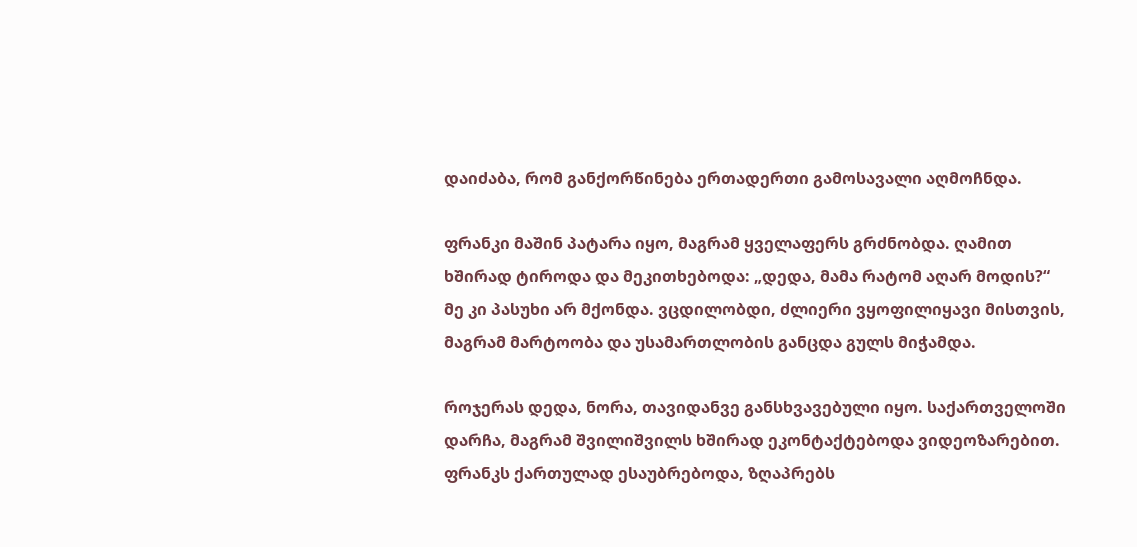დაიძაბა, რომ განქორწინება ერთადერთი გამოსავალი აღმოჩნდა.

ფრანკი მაშინ პატარა იყო, მაგრამ ყველაფერს გრძნობდა. ღამით ხშირად ტიროდა და მეკითხებოდა: „დედა, მამა რატომ აღარ მოდის?“ მე კი პასუხი არ მქონდა. ვცდილობდი, ძლიერი ვყოფილიყავი მისთვის, მაგრამ მარტოობა და უსამართლობის განცდა გულს მიჭამდა.

როჯერას დედა, ნორა, თავიდანვე განსხვავებული იყო. საქართველოში დარჩა, მაგრამ შვილიშვილს ხშირად ეკონტაქტებოდა ვიდეოზარებით. ფრანკს ქართულად ესაუბრებოდა, ზღაპრებს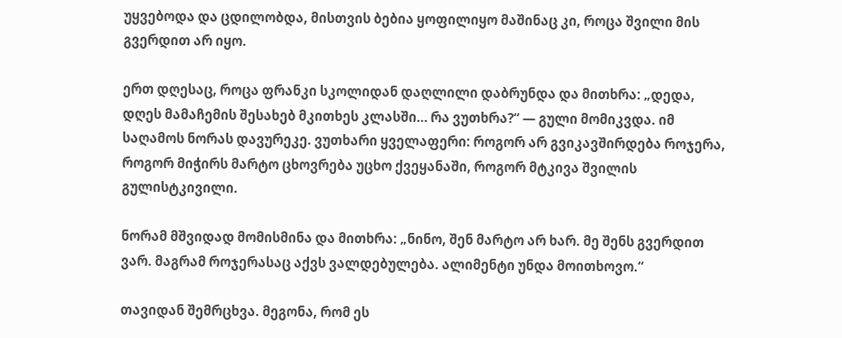უყვებოდა და ცდილობდა, მისთვის ბებია ყოფილიყო მაშინაც კი, როცა შვილი მის გვერდით არ იყო.

ერთ დღესაც, როცა ფრანკი სკოლიდან დაღლილი დაბრუნდა და მითხრა: „დედა, დღეს მამაჩემის შესახებ მკითხეს კლასში… რა ვუთხრა?“ — გული მომიკვდა. იმ საღამოს ნორას დავურეკე. ვუთხარი ყველაფერი: როგორ არ გვიკავშირდება როჯერა, როგორ მიჭირს მარტო ცხოვრება უცხო ქვეყანაში, როგორ მტკივა შვილის გულისტკივილი.

ნორამ მშვიდად მომისმინა და მითხრა: „ნინო, შენ მარტო არ ხარ. მე შენს გვერდით ვარ. მაგრამ როჯერასაც აქვს ვალდებულება. ალიმენტი უნდა მოითხოვო.“

თავიდან შემრცხვა. მეგონა, რომ ეს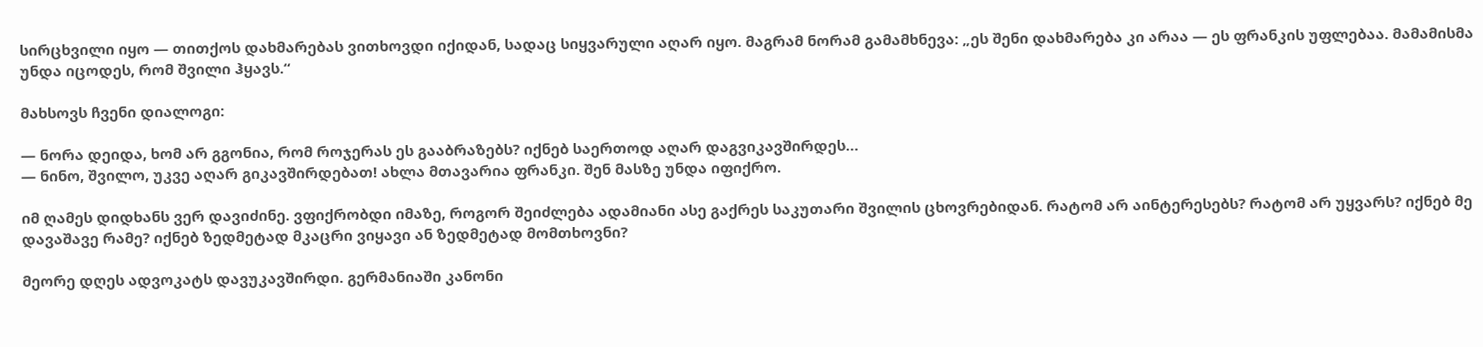სირცხვილი იყო — თითქოს დახმარებას ვითხოვდი იქიდან, სადაც სიყვარული აღარ იყო. მაგრამ ნორამ გამამხნევა: „ეს შენი დახმარება კი არაა — ეს ფრანკის უფლებაა. მამამისმა უნდა იცოდეს, რომ შვილი ჰყავს.“

მახსოვს ჩვენი დიალოგი:

— ნორა დეიდა, ხომ არ გგონია, რომ როჯერას ეს გააბრაზებს? იქნებ საერთოდ აღარ დაგვიკავშირდეს…
— ნინო, შვილო, უკვე აღარ გიკავშირდებათ! ახლა მთავარია ფრანკი. შენ მასზე უნდა იფიქრო.

იმ ღამეს დიდხანს ვერ დავიძინე. ვფიქრობდი იმაზე, როგორ შეიძლება ადამიანი ასე გაქრეს საკუთარი შვილის ცხოვრებიდან. რატომ არ აინტერესებს? რატომ არ უყვარს? იქნებ მე დავაშავე რამე? იქნებ ზედმეტად მკაცრი ვიყავი ან ზედმეტად მომთხოვნი?

მეორე დღეს ადვოკატს დავუკავშირდი. გერმანიაში კანონი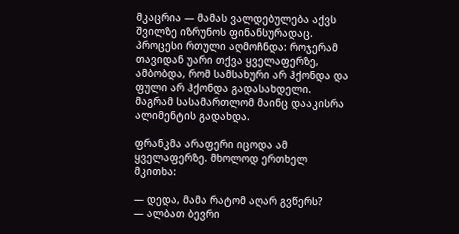მკაცრია — მამას ვალდებულება აქვს შვილზე იზრუნოს ფინანსურადაც. პროცესი რთული აღმოჩნდა: როჯერამ თავიდან უარი თქვა ყველაფერზე, ამბობდა, რომ სამსახური არ ჰქონდა და ფული არ ჰქონდა გადასახდელი. მაგრამ სასამართლომ მაინც დააკისრა ალიმენტის გადახდა.

ფრანკმა არაფერი იცოდა ამ ყველაფერზე. მხოლოდ ერთხელ მკითხა:

— დედა, მამა რატომ აღარ გვწერს?
— ალბათ ბევრი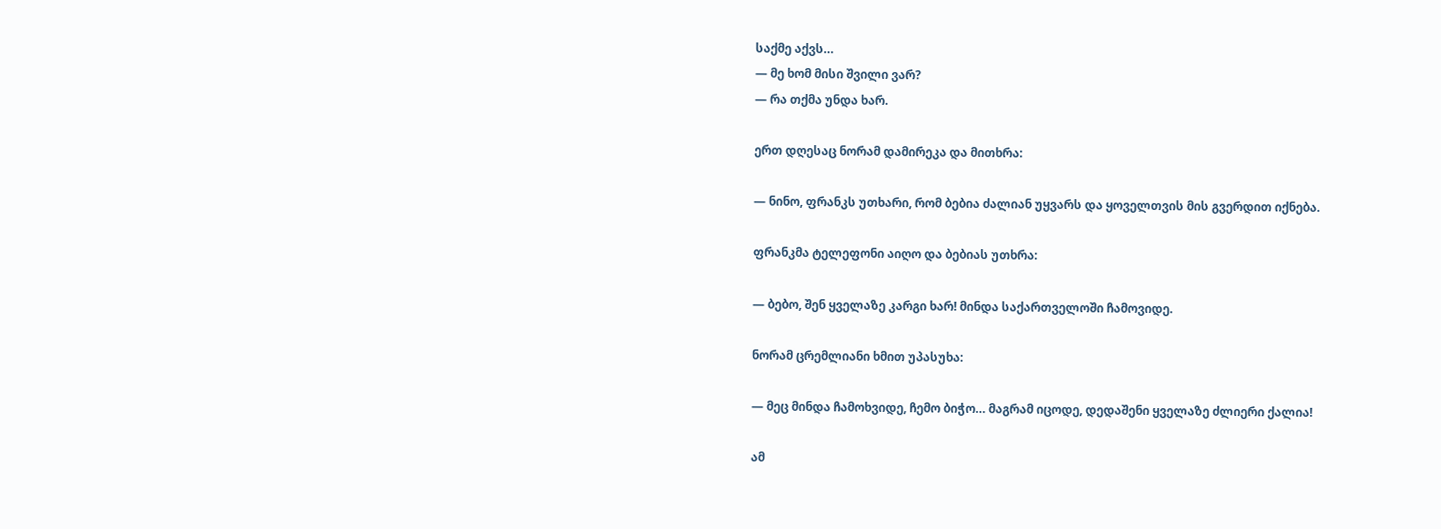საქმე აქვს…
— მე ხომ მისი შვილი ვარ?
— რა თქმა უნდა ხარ.

ერთ დღესაც ნორამ დამირეკა და მითხრა:

— ნინო, ფრანკს უთხარი, რომ ბებია ძალიან უყვარს და ყოველთვის მის გვერდით იქნება.

ფრანკმა ტელეფონი აიღო და ბებიას უთხრა:

— ბებო, შენ ყველაზე კარგი ხარ! მინდა საქართველოში ჩამოვიდე.

ნორამ ცრემლიანი ხმით უპასუხა:

— მეც მინდა ჩამოხვიდე, ჩემო ბიჭო… მაგრამ იცოდე, დედაშენი ყველაზე ძლიერი ქალია!

ამ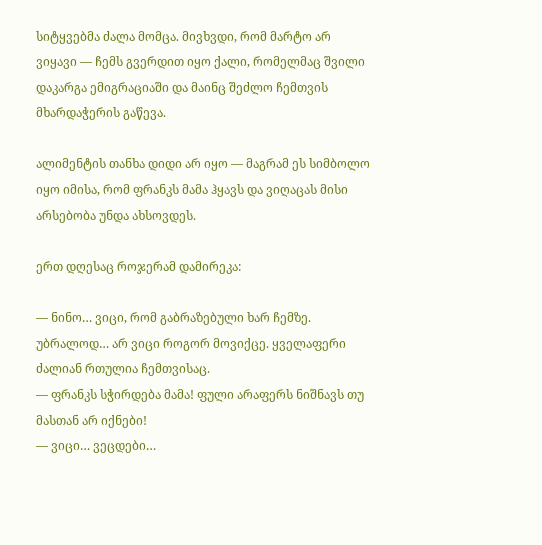სიტყვებმა ძალა მომცა. მივხვდი, რომ მარტო არ ვიყავი — ჩემს გვერდით იყო ქალი, რომელმაც შვილი დაკარგა ემიგრაციაში და მაინც შეძლო ჩემთვის მხარდაჭერის გაწევა.

ალიმენტის თანხა დიდი არ იყო — მაგრამ ეს სიმბოლო იყო იმისა, რომ ფრანკს მამა ჰყავს და ვიღაცას მისი არსებობა უნდა ახსოვდეს.

ერთ დღესაც როჯერამ დამირეკა:

— ნინო… ვიცი, რომ გაბრაზებული ხარ ჩემზე. უბრალოდ… არ ვიცი როგორ მოვიქცე. ყველაფერი ძალიან რთულია ჩემთვისაც.
— ფრანკს სჭირდება მამა! ფული არაფერს ნიშნავს თუ მასთან არ იქნები!
— ვიცი… ვეცდები…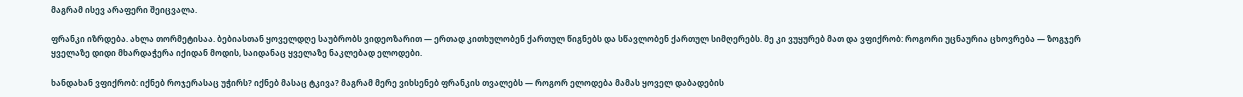მაგრამ ისევ არაფერი შეიცვალა.

ფრანკი იზრდება. ახლა თორმეტისაა. ბებიასთან ყოველდღე საუბრობს ვიდეოზარით — ერთად კითხულობენ ქართულ წიგნებს და სწავლობენ ქართულ სიმღერებს. მე კი ვუყურებ მათ და ვფიქრობ: როგორი უცნაურია ცხოვრება — ზოგჯერ ყველაზე დიდი მხარდაჭერა იქიდან მოდის, საიდანაც ყველაზე ნაკლებად ელოდები.

ხანდახან ვფიქრობ: იქნებ როჯერასაც უჭირს? იქნებ მასაც ტკივა? მაგრამ მერე ვიხსენებ ფრანკის თვალებს — როგორ ელოდება მამას ყოველ დაბადების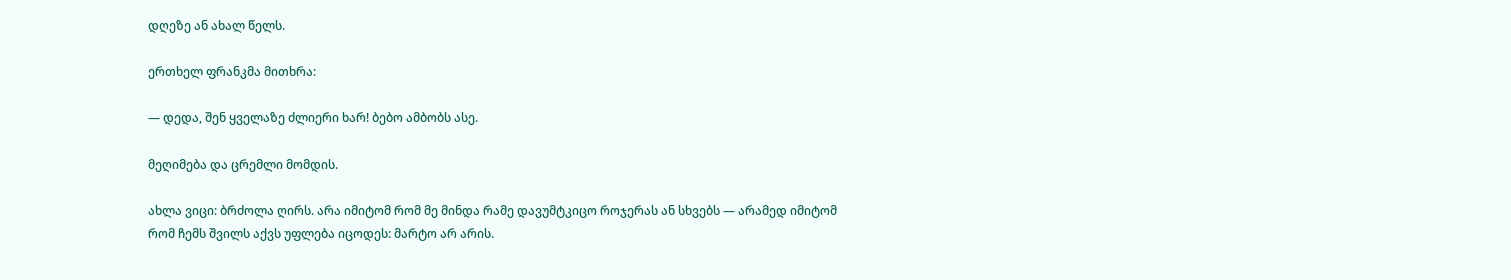დღეზე ან ახალ წელს.

ერთხელ ფრანკმა მითხრა:

— დედა, შენ ყველაზე ძლიერი ხარ! ბებო ამბობს ასე.

მეღიმება და ცრემლი მომდის.

ახლა ვიცი: ბრძოლა ღირს. არა იმიტომ რომ მე მინდა რამე დავუმტკიცო როჯერას ან სხვებს — არამედ იმიტომ რომ ჩემს შვილს აქვს უფლება იცოდეს: მარტო არ არის.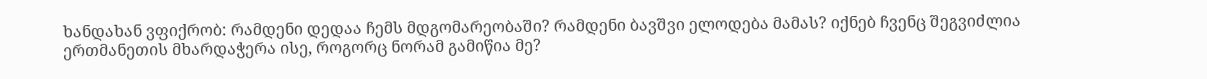ხანდახან ვფიქრობ: რამდენი დედაა ჩემს მდგომარეობაში? რამდენი ბავშვი ელოდება მამას? იქნებ ჩვენც შეგვიძლია ერთმანეთის მხარდაჭერა ისე, როგორც ნორამ გამიწია მე?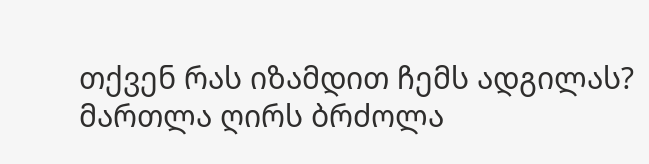თქვენ რას იზამდით ჩემს ადგილას? მართლა ღირს ბრძოლა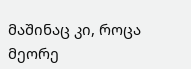მაშინაც კი, როცა მეორე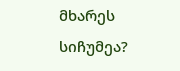მხარეს სიჩუმეა?